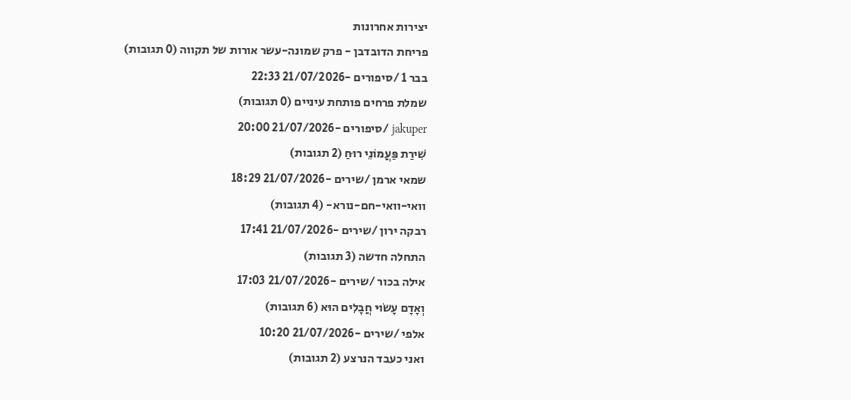יצירות אחרונות
פריחת הדובדבן - פרק שמונה-עשר אורות של תקווה (0 תגובות)
בבר 1 /סיפורים -21/07/2026 22:33
שמלת פרחים פותחת עיניים (0 תגובות)
jakuper /סיפורים -21/07/2026 20:00
שִׁירַת פַּעֲמוֹנֵי רוּחַ (2 תגובות)
שמאי ארמן /שירים -21/07/2026 18:29
וואי-וואי-חם-נורא- (4 תגובות)
רבקה ירון /שירים -21/07/2026 17:41
התחלה חדשה (3 תגובות)
אילה בכור /שירים -21/07/2026 17:03
וְאָדָם עָשׂוּי חֲבָלִים הוּא (6 תגובות)
אלפי /שירים -21/07/2026 10:20
ואני כעבד הנרצע (2 תגובות)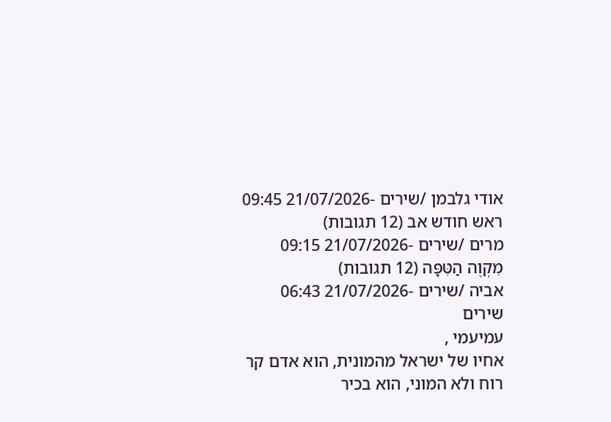אודי גלבמן /שירים -21/07/2026 09:45
ראש חודש אב (12 תגובות)
מרים /שירים -21/07/2026 09:15
מִקְוֶה הַטִּפָּה (12 תגובות)
אביה /שירים -21/07/2026 06:43
שירים
עמיעמי ,
אחיו של ישראל מהמונית, הוא אדם קר רוח ולא המוני, הוא בכיר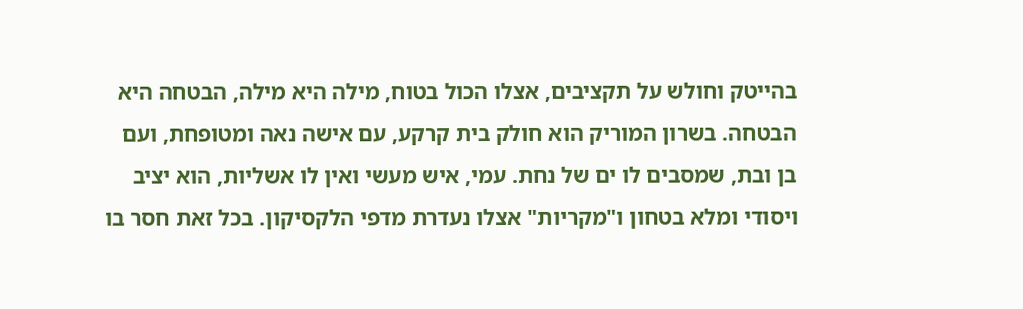בהייטק וחולש על תקציבים, אצלו הכול בטוח, מילה היא מילה, הבטחה היא הבטחה. בשרון המוריק הוא חולק בית קרקע, עם אישה נאה ומטופחת, ועם בן ובת, שמסבים לו ים של נחת. עמי, איש מעשי ואין לו אשליות, הוא יציב ויסודי ומלא בטחון ו"מקריות" אצלו נעדרת מדפי הלקסיקון. בכל זאת חסר בו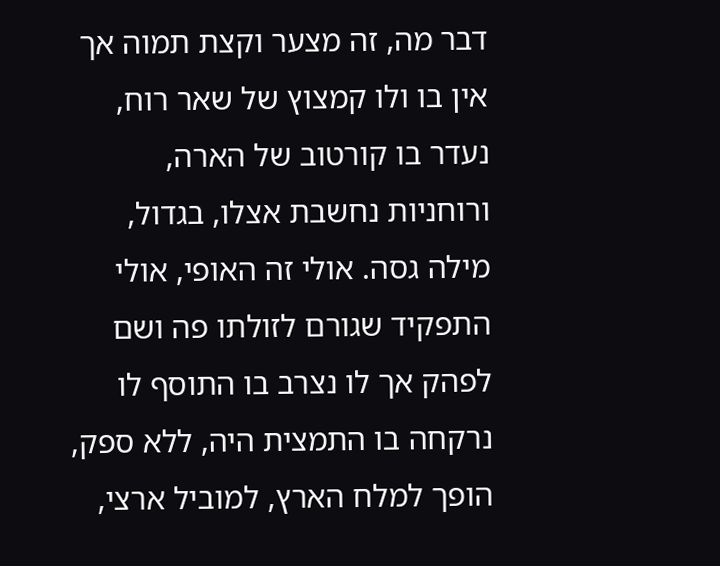דבר מה, זה מצער וקצת תמוה אך אין בו ולו קמצוץ של שאר רוח, נעדר בו קורטוב של הארה, ורוחניות נחשבת אצלו, בגדול, מילה גסה. אולי זה האופי, אולי התפקיד שגורם לזולתו פה ושם לפהק אך לו נצרב בו התוסף לו נרקחה בו התמצית היה, ללא ספק, הופך למלח הארץ, למוביל ארצי,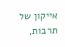אייקון של תרבות,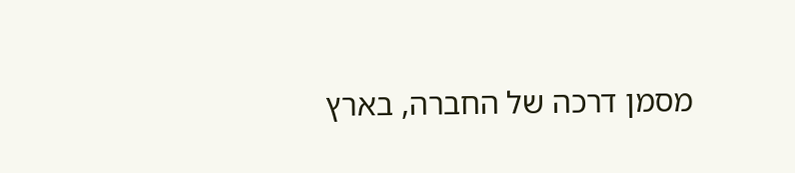מסמן דרכה של החברה, בארץ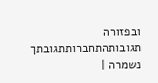ובפזורה תגובותהתחברותתגובתך נשמרה |